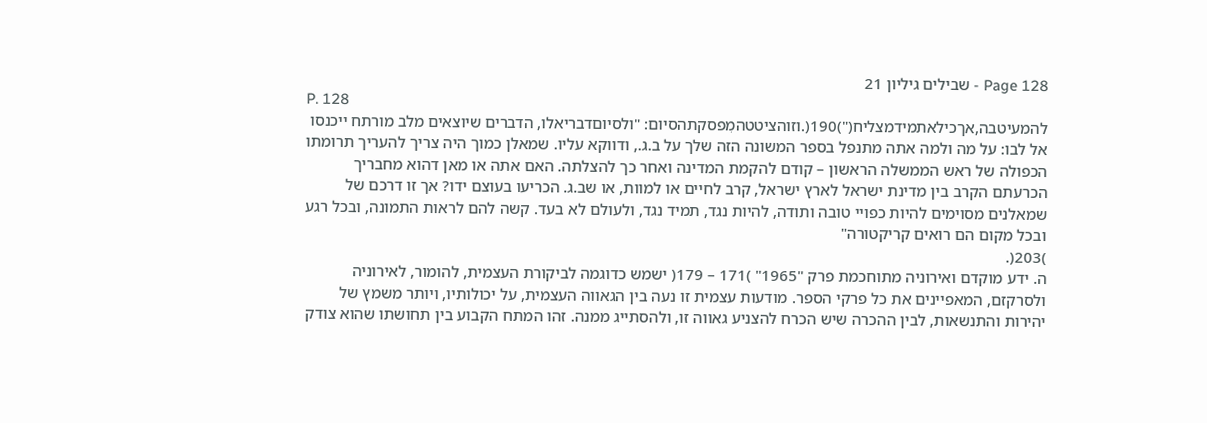Page 128 - שבילים גיליון 21
P. 128
להמעיטבה,אךכילאתמידמצליח(")190(.וזוהציטטהמִפסקתהסיום: "ולסיוםדבריאלו, הדברים שיוצאים מלב מורתח ייכנסו אל לבו: על מה ולמה אתה מתנפל בספר המשונה הזה שלך על ב.ג., ודווקא עליו. שמאלן כמוך היה צריך להעריך תרומתו הכפולה של ראש הממשלה הראשון – קודם להקמת המדינה ואחר כך להצלתה. האם אתה או מאן דהוא מחבריך הכרעתם הקרב בין מדינת ישראל לארץ ישראל, קרב לחיים או למוות, או שב.ג. הכריעו בעוצם ידו? אך זו דרכם של שמאלנים מסוימים להיות כפויי טובה ותודה, להיות נגד, תמיד נגד, ולעולם לא בעד. קשה להם לראות התמונה, ובכל רגע ובכל מקום הם רואים קריקטורה"
)203(.
ה. ידע מוקדם ואירוניה מתוחכמת פרק "1965" )171 – 179( ישמש כדוגמה לביקורת העצמית, להומור, לאירוניה ולסרקזם, המאפיינים את כל פרקי הספר. מודעות עצמית זו נעה בין הגאווה העצמית, על יכולותיו, ויותר משמץ של יהירות והתנשאות, לבין ההכרה שיש הכרח להצניע גאווה זו, ולהסתייג ממנה. זהו המתח הקבוע בין תחושתו שהוא צודק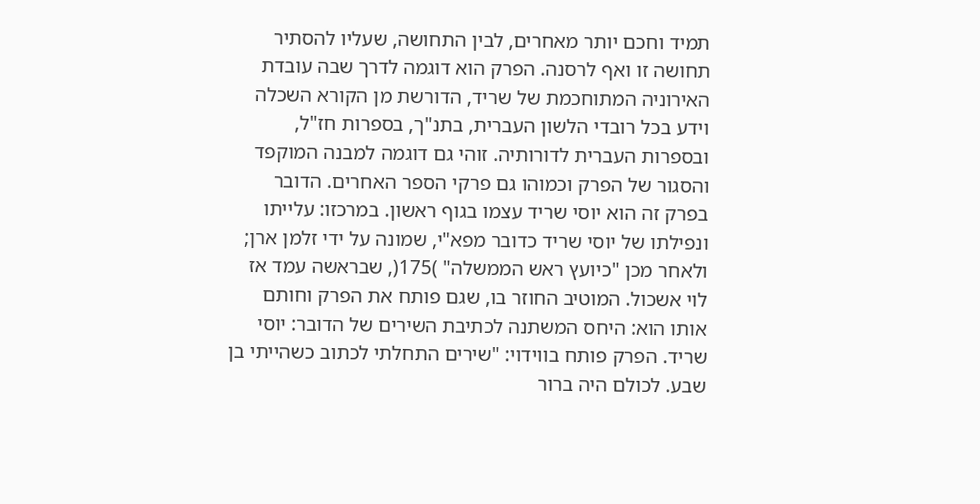תמיד וחכם יותר מאחרים, לבין התחושה, שעליו להסתיר תחושה זו ואף לרסנה. הפרק הוא דוגמה לדרך שבה עובדת האירוניה המתוחכמת של שריד, הדורשת מן הקורא השכלה וידע בכל רובדי הלשון העברית, בתנ"ך, בספרות חז"ל, ובספרות העברית לדורותיה. זוהי גם דוגמה למבנה המוקפד והסגור של הפרק וכמוהו גם פרקי הספר האחרים. הדובר בפרק זה הוא יוסי שריד עצמו בגוף ראשון. במרכזו: עלייתו ונפילתו של יוסי שריד כדובר מפא"י, שמונה על ידי זלמן ארן; ולאחר מכן "כיועץ ראש הממשלה" )175(, שבראשה עמד אז לוי אשכול. המוטיב החוזר בו, שגם פותח את הפרק וחותם אותו הוא: היחס המשתנה לכתיבת השירים של הדובר: יוסי שריד. הפרק פותח בווידוי: "שירים התחלתי לכתוב כשהייתי בן שבע. לכולם היה ברור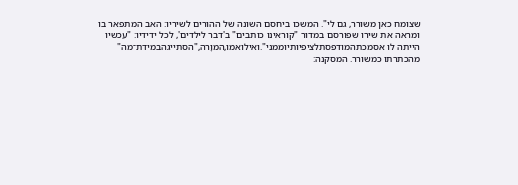שצומח כאן משורר, גם לי". המשכו ביחסם השונה של ההורים לשיריו: האב המתפאר בו ומראה את שירו שפורסם במדור "קוראינו כותבים" ב'דבר לילדים', לכל ידידיו: "עכשיו הייתה לו אסמכתהמודפסתלציפיותיוממני".ואילואמו,המוָרה,"הסתייגהבמידת־מה" מהכתרתו כמשורר. המסקנה: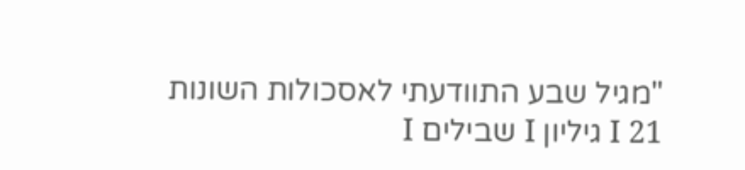"מגיל שבע התוודעתי לאסכולות השונות
I 21 גיליון I שבילים I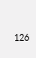126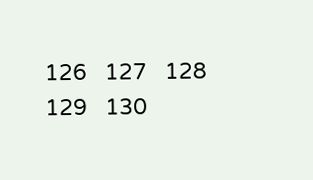126   127   128   129   130